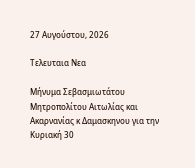27 Αυγούστου, 2026

Τελευταια Νεα

Μήνυμα Σεβασμιωτάτου Μητροπολίτου Αιτωλίας και Ακαρνανίας κ Δαμασκηνου για την Κυριακή 30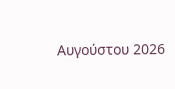Αυγούστου 2026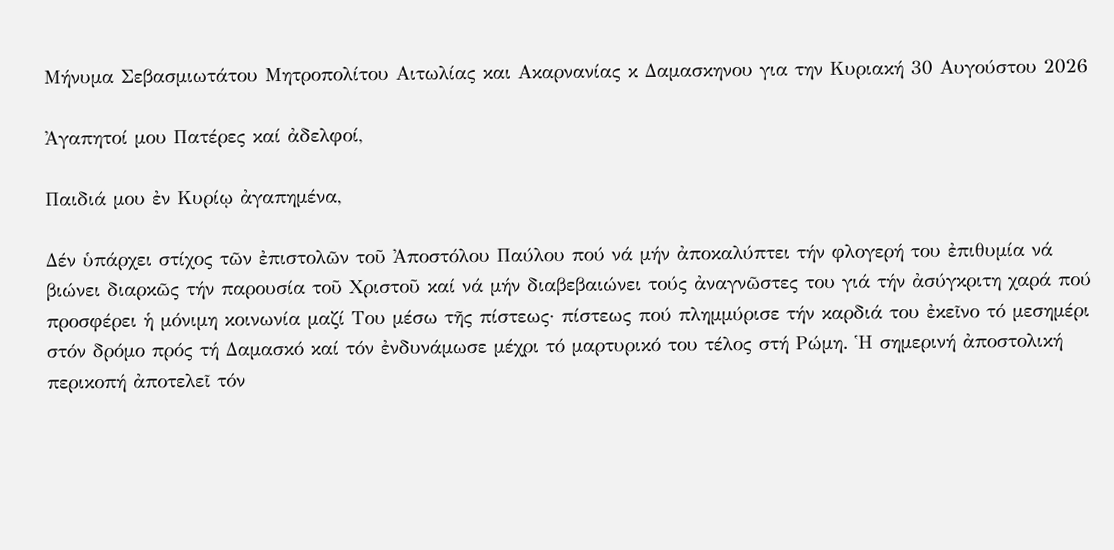Μήνυμα Σεβασμιωτάτου Μητροπολίτου Αιτωλίας και Ακαρνανίας κ Δαμασκηνου για την Κυριακή 30 Αυγούστου 2026

Ἀγαπητοί μου Πατέρες καί ἀδελφοί,

Παιδιά μου ἐν Κυρίῳ ἀγαπημένα,

Δέν ὑπάρχει στίχος τῶν ἐπιστολῶν τοῦ Ἀποστόλου Παύλου πού νά μήν ἀποκαλύπτει τήν φλογερή του ἐπιθυμία νά βιώνει διαρκῶς τήν παρουσία τοῦ Χριστοῦ καί νά μήν διαβεβαιώνει τούς ἀναγνῶστες του γιά τήν ἀσύγκριτη χαρά πού προσφέρει ἡ μόνιμη κοινωνία μαζί Του μέσω τῆς πίστεως· πίστεως πού πλημμύρισε τήν καρδιά του ἐκεῖνο τό μεσημέρι στόν δρόμο πρός τή Δαμασκό καί τόν ἐνδυνάμωσε μέχρι τό μαρτυρικό του τέλος στή Ρώμη. Ἡ σημερινή ἀποστολική περικοπή ἀποτελεῖ τόν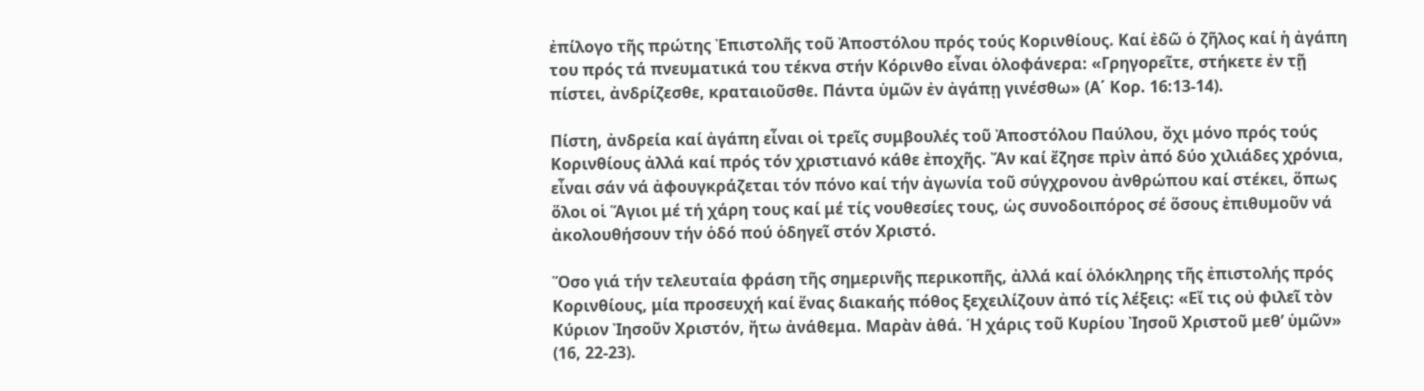ἐπίλογο τῆς πρώτης Ἐπιστολῆς τοῦ Ἀποστόλου πρός τούς Κορινθίους. Καί ἐδῶ ὁ ζῆλος καί ἡ ἀγάπη του πρός τά πνευματικά του τέκνα στήν Κόρινθο εἶναι ὁλοφάνερα: «Γρηγορεῖτε, στήκετε ἐν τῇ πίστει, ἀνδρίζεσθε, κραταιοῦσθε. Πάντα ὑμῶν ἐν ἀγάπῃ γινέσθω» (Α΄ Κορ. 16:13-14).

Πίστη, ἀνδρεία καί ἀγάπη εἶναι οἱ τρεῖς συμβουλές τοῦ Ἀποστόλου Παύλου, ὄχι μόνο πρός τούς Κορινθίους ἀλλά καί πρός τόν χριστιανό κάθε ἐποχῆς. Ἄν καί ἔζησε πρὶν ἀπό δύο χιλιάδες χρόνια, εἶναι σάν νά ἀφουγκράζεται τόν πόνο καί τήν ἀγωνία τοῦ σύγχρονου ἀνθρώπου καί στέκει, ὅπως ὅλοι οἱ Ἅγιοι μέ τή χάρη τους καί μέ τίς νουθεσίες τους, ὡς συνοδοιπόρος σέ ὅσους ἐπιθυμοῦν νά ἀκολουθήσουν τήν ὁδό πού ὁδηγεῖ στόν Χριστό.

Ὅσο γιά τήν τελευταία φράση τῆς σημερινῆς περικοπῆς, ἀλλά καί ὁλόκληρης τῆς ἐπιστολής πρός Κορινθίους, μία προσευχή καί ἕνας διακαής πόθος ξεχειλίζουν ἀπό τίς λέξεις: «Εἴ τις οὐ φιλεῖ τὸν Κύριον Ἰησοῦν Χριστόν, ἤτω ἀνάθεμα. Μαρὰν ἀθά. Ἡ χάρις τοῦ Κυρίου Ἰησοῦ Χριστοῦ μεθ’ ὑμῶν» (16, 22-23).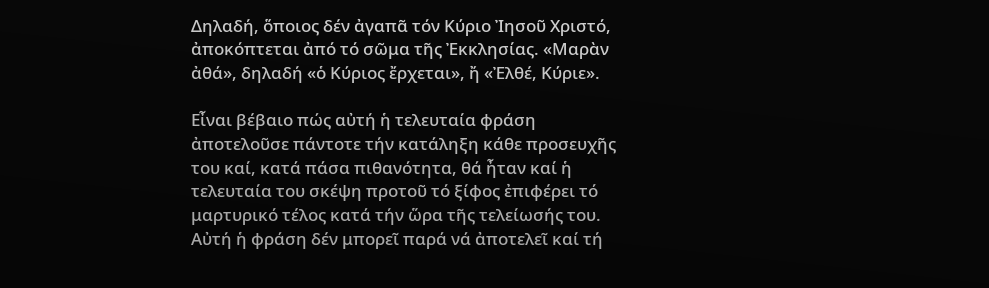Δηλαδή, ὅποιος δέν ἀγαπᾶ τόν Κύριο Ἰησοῦ Χριστό, ἀποκόπτεται ἀπό τό σῶμα τῆς Ἐκκλησίας. «Μαρὰν ἀθά», δηλαδή «ὁ Κύριος ἔρχεται», ἤ «Ἐλθέ, Κύριε».

Εἶναι βέβαιο πώς αὐτή ἡ τελευταία φράση ἀποτελοῦσε πάντοτε τήν κατάληξη κάθε προσευχῆς του καί, κατά πάσα πιθανότητα, θά ἦταν καί ἡ τελευταία του σκέψη προτοῦ τό ξίφος ἐπιφέρει τό μαρτυρικό τέλος κατά τήν ὥρα τῆς τελείωσής του. Αὐτή ἡ φράση δέν μπορεῖ παρά νά ἀποτελεῖ καί τή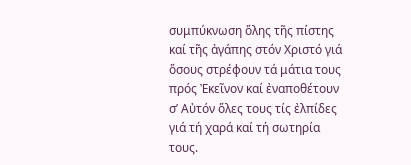συμπύκνωση ὅλης τῆς πίστης καί τῆς ἀγάπης στόν Χριστό γιά ὅσους στρέφουν τά μάτια τους πρός Ἐκεῖνον καί ἐναποθέτουν σ’ Αὐτόν ὅλες τους τίς ἐλπίδες γιά τή χαρά καί τή σωτηρία τους.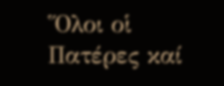Ὅλοι οἱ Πατέρες καί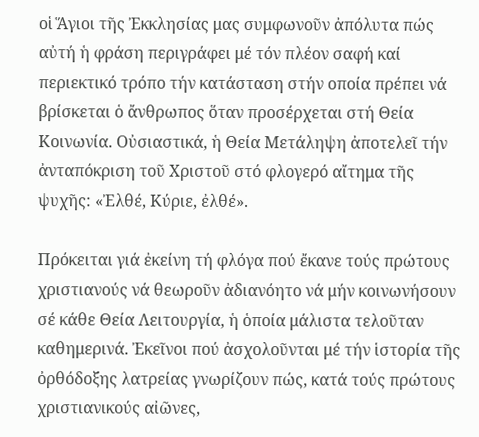οἱ Ἅγιοι τῆς Ἐκκλησίας μας συμφωνοῦν ἀπόλυτα πώς αὐτή ἡ φράση περιγράφει μέ τόν πλέον σαφή καί περιεκτικό τρόπο τήν κατάσταση στήν οποία πρέπει νά βρίσκεται ὁ ἄνθρωπος ὅταν προσέρχεται στή Θεία Κοινωνία. Οὐσιαστικά, ἡ Θεία Μετάληψη ἀποτελεῖ τήν ἀνταπόκριση τοῦ Χριστοῦ στό φλογερό αἴτημα τῆς ψυχῆς: «Ἐλθέ, Κύριε, ἐλθέ».

Πρόκειται γιά ἐκείνη τή φλόγα πού ἔκανε τούς πρώτους χριστιανούς νά θεωροῦν ἀδιανόητο νά μήν κοινωνήσουν σέ κάθε Θεία Λειτουργία, ἡ ὁποία μάλιστα τελοῦταν καθημερινά. Ἐκεῖνοι πού ἀσχολοῦνται μέ τήν ἱστορία τῆς ὀρθόδοξης λατρείας γνωρίζουν πώς, κατά τούς πρώτους χριστιανικούς αἰῶνες,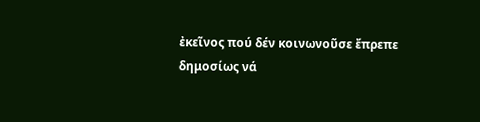ἐκεῖνος πού δέν κοινωνοῦσε ἔπρεπε δημοσίως νά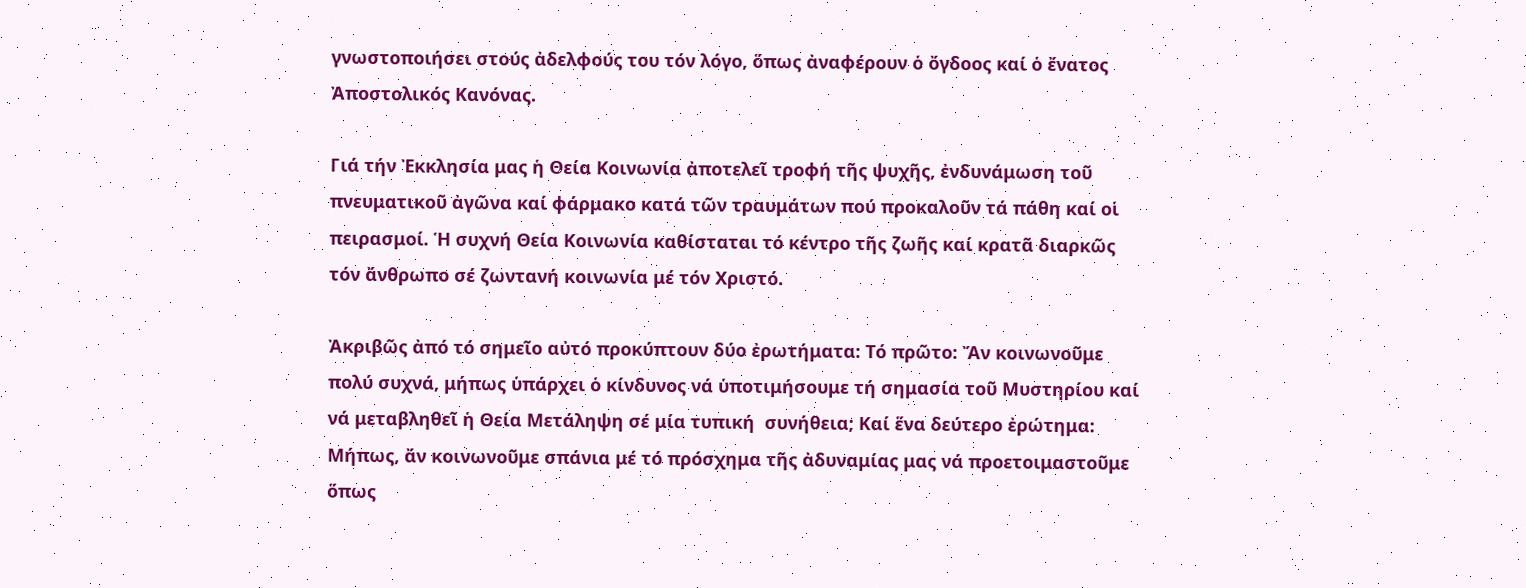γνωστοποιήσει στούς ἀδελφούς του τόν λόγο, ὅπως ἀναφέρουν ὁ ὄγδοος καί ὁ ἔνατος Ἀποστολικός Κανόνας.

Γιά τήν Ἐκκλησία μας ἡ Θεία Κοινωνία ἀποτελεῖ τροφή τῆς ψυχῆς, ἐνδυνάμωση τοῦ πνευματικοῦ ἀγῶνα καί φάρμακο κατά τῶν τραυμάτων πού προκαλοῦν τά πάθη καί οἱ πειρασμοί. Ἡ συχνή Θεία Κοινωνία καθίσταται τό κέντρο τῆς ζωῆς καί κρατᾶ διαρκῶς τόν ἄνθρωπο σέ ζωντανή κοινωνία μέ τόν Χριστό.

Ἀκριβῶς ἀπό τό σημεῖο αὐτό προκύπτουν δύο ἐρωτήματα: Τό πρῶτο: Ἄν κοινωνοῦμε πολύ συχνά, μήπως ὑπάρχει ὁ κίνδυνος νά ὑποτιμήσουμε τή σημασία τοῦ Μυστηρίου καί νά μεταβληθεῖ ἡ Θεία Μετάληψη σέ μία τυπική  συνήθεια; Καί ἕνα δεύτερο ἐρώτημα: Μήπως, ἄν κοινωνοῦμε σπάνια μέ τό πρόσχημα τῆς ἀδυναμίας μας νά προετοιμαστοῦμε ὅπως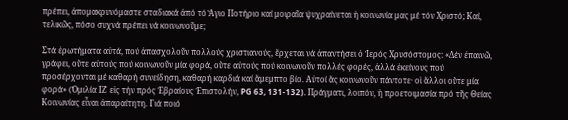πρέπει, ἀπομακρυνόμαστε σταδιακά ἀπό τό Ἅγιο Ποτήριο καί μοιραῖα ψυχραίνεται ἡ κοινωνία μας μέ τόν Χριστό; Καί, τελικῶς, πόσο συχνά πρέπει νά κοινωνοῦμε;

Στά ἐρωτήματα αὐτά, πού ἀπασχολοῦν πολλούς χριστιανούς, ἔρχεται νά ἀπαντήσει ὁ Ἱερός Χρυσόστομος: «Δέν ἐπαινῶ, γράφει, οὔτε αὐτούς πού κοινωνοῦν μία φορά, οὔτε αὐτούς πού κοινωνοῦν πολλές φορές, ἀλλά ἐκείνους πού προσέρχονται μέ καθαρή συνείδηση, καθαρή καρδιά καί ἄμεμπτο βίο. Αὐτοί ἄς κοινωνοῦν πάντοτε· οἱ ἄλλοι οὔτε μία φορά» (Ὁμιλία ΙΖ΄ εἰς τήν πρός Ἑβραίους Ἐπιστολήν, PG 63, 131-132). Πράγματι, λοιπόν, ἡ προετοιμασία πρό τῆς Θείας Κοινωνίας εἶναι ἀπαραίτητη. Γιά ποιό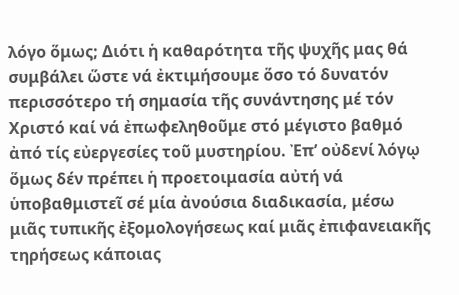λόγο ὅμως; Διότι ἡ καθαρότητα τῆς ψυχῆς μας θά συμβάλει ὥστε νά ἐκτιμήσουμε ὅσο τό δυνατόν περισσότερο τή σημασία τῆς συνάντησης μέ τόν Χριστό καί νά ἐπωφεληθοῦμε στό μέγιστο βαθμό ἀπό τίς εὐεργεσίες τοῦ μυστηρίου. Ἐπ’ οὐδενί λόγῳ ὅμως δέν πρέπει ἡ προετοιμασία αὐτή νά ὑποβαθμιστεῖ σέ μία ἀνούσια διαδικασία, μέσω μιᾶς τυπικῆς ἐξομολογήσεως καί μιᾶς ἐπιφανειακῆς τηρήσεως κάποιας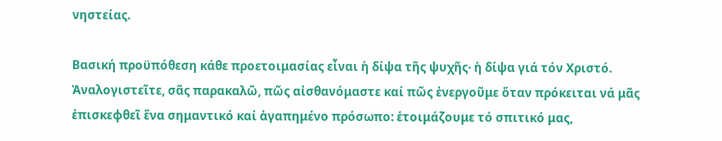νηστείας.

Βασική προϋπόθεση κάθε προετοιμασίας εἶναι ἡ δίψα τῆς ψυχῆς· ἡ δίψα γιά τόν Χριστό. Ἀναλογιστεῖτε, σᾶς παρακαλῶ, πῶς αἰσθανόμαστε καί πῶς ἐνεργοῦμε ὅταν πρόκειται νά μᾶς ἐπισκεφθεῖ ἕνα σημαντικό καί ἀγαπημένο πρόσωπο: ἑτοιμάζουμε τό σπιτικό μας,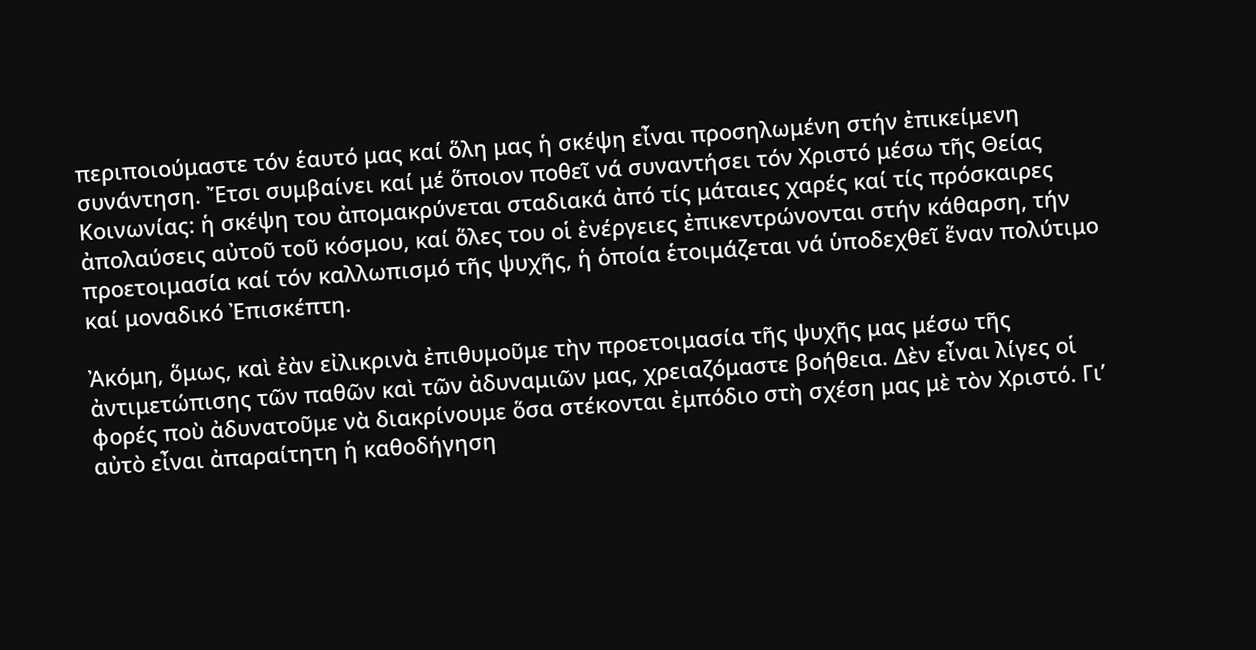περιποιούμαστε τόν ἑαυτό μας καί ὅλη μας ἡ σκέψη εἶναι προσηλωμένη στήν ἐπικείμενη συνάντηση. Ἔτσι συμβαίνει καί μέ ὅποιον ποθεῖ νά συναντήσει τόν Χριστό μέσω τῆς Θείας Κοινωνίας: ἡ σκέψη του ἀπομακρύνεται σταδιακά ἀπό τίς μάταιες χαρές καί τίς πρόσκαιρες ἀπολαύσεις αὐτοῦ τοῦ κόσμου, καί ὅλες του οἱ ἐνέργειες ἐπικεντρώνονται στήν κάθαρση, τήν προετοιμασία καί τόν καλλωπισμό τῆς ψυχῆς, ἡ ὁποία ἑτοιμάζεται νά ὑποδεχθεῖ ἕναν πολύτιμο καί μοναδικό Ἐπισκέπτη.

Ἀκόμη, ὅμως, καὶ ἐὰν εἰλικρινὰ ἐπιθυμοῦμε τὴν προετοιμασία τῆς ψυχῆς μας μέσω τῆς ἀντιμετώπισης τῶν παθῶν καὶ τῶν ἀδυναμιῶν μας, χρειαζόμαστε βοήθεια. Δὲν εἶναι λίγες οἱ φορές ποὺ ἀδυνατοῦμε νὰ διακρίνουμε ὅσα στέκονται ἐμπόδιο στὴ σχέση μας μὲ τὸν Χριστό. Γι’ αὐτὸ εἶναι ἀπαραίτητη ἡ καθοδήγηση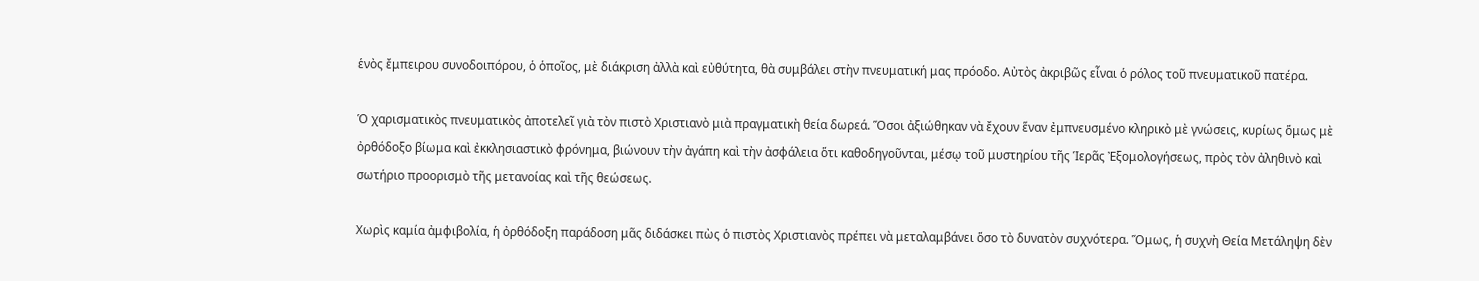ἑνὸς ἔμπειρου συνοδοιπόρου, ὁ ὁποῖος, μὲ διάκριση ἀλλὰ καὶ εὐθύτητα, θὰ συμβάλει στὴν πνευματική μας πρόοδο. Αὐτὸς ἀκριβῶς εἶναι ὁ ρόλος τοῦ πνευματικοῦ πατέρα.

Ὁ χαρισματικὸς πνευματικὸς ἀποτελεῖ γιὰ τὸν πιστὸ Χριστιανὸ μιὰ πραγματικὴ θεία δωρεά. Ὅσοι ἀξιώθηκαν νὰ ἔχουν ἕναν ἐμπνευσμένο κληρικὸ μὲ γνώσεις, κυρίως ὅμως μὲ ὀρθόδοξο βίωμα καὶ ἐκκλησιαστικὸ φρόνημα, βιώνουν τὴν ἀγάπη καὶ τὴν ἀσφάλεια ὅτι καθοδηγοῦνται, μέσῳ τοῦ μυστηρίου τῆς Ἱερᾶς Ἐξομολογήσεως, πρὸς τὸν ἀληθινὸ καὶ σωτήριο προορισμὸ τῆς μετανοίας καὶ τῆς θεώσεως.

Χωρὶς καμία ἀμφιβολία, ἡ ὀρθόδοξη παράδοση μᾶς διδάσκει πὼς ὁ πιστὸς Χριστιανὸς πρέπει νὰ μεταλαμβάνει ὅσο τὸ δυνατὸν συχνότερα. Ὅμως, ἡ συχνὴ Θεία Μετάληψη δὲν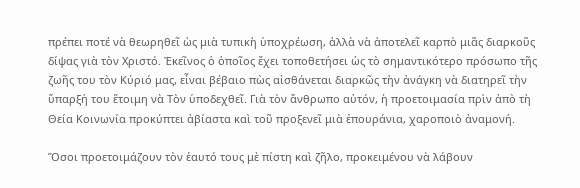πρέπει ποτέ νὰ θεωρηθεῖ ὡς μιὰ τυπικὴ ὑποχρέωση, ἀλλὰ νὰ ἀποτελεῖ καρπὸ μιᾶς διαρκοῦς δίψας γιὰ τὸν Χριστό. Ἐκεῖνος ὁ ὁποῖος ἔχει τοποθετήσει ὡς τὸ σημαντικότερο πρόσωπο τῆς ζωῆς του τὸν Κύριό μας, εἶναι βέβαιο πὼς αἰσθάνεται διαρκῶς τὴν ἀνάγκη νὰ διατηρεῖ τὴν ὕπαρξή του ἕτοιμη νὰ Τὸν ὑποδεχθεῖ. Γιὰ τὸν ἄνθρωπο αὐτόν, ἡ προετοιμασία πρὶν ἀπὸ τὴ Θεία Κοινωνία προκύπτει ἀβίαστα καὶ τοῦ προξενεῖ μιὰ ἐπουράνια, χαροποιὸ ἀναμονή.

Ὅσοι προετοιμάζουν τὸν ἑαυτό τους μὲ πίστη καὶ ζῆλο, προκειμένου νὰ λάβουν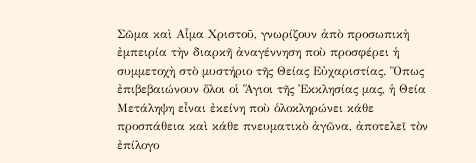Σῶμα καὶ Αἷμα Χριστοῦ, γνωρίζουν ἀπὸ προσωπικὴ ἐμπειρία τὴν διαρκῆ ἀναγέννηση ποὺ προσφέρει ἡ συμμετοχὴ στὸ μυστήριο τῆς Θείας Εὐχαριστίας. Ὅπως ἐπιβεβαιώνουν ὅλοι οἱ Ἅγιοι τῆς Ἐκκλησίας μας, ἡ Θεία Μετάληψη εἶναι ἐκείνη ποὺ ὁλοκληρώνει κάθε προσπάθεια καὶ κάθε πνευματικὸ ἀγῶνα, ἀποτελεῖ τὸν ἐπίλογο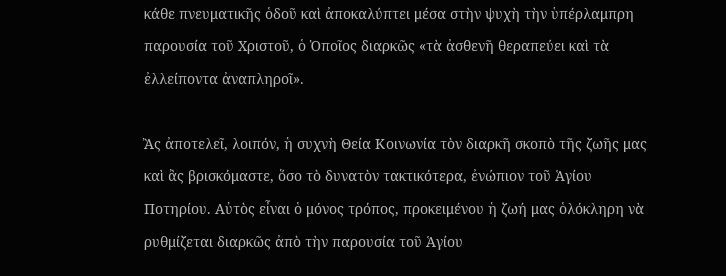κάθε πνευματικῆς ὁδοῦ καὶ ἀποκαλύπτει μέσα στὴν ψυχὴ τὴν ὑπέρλαμπρη παρουσία τοῦ Χριστοῦ, ὁ Ὁποῖος διαρκῶς «τὰ ἀσθενῆ θεραπεύει καὶ τὰ ἐλλείποντα ἀναπληροῖ».

Ἂς ἀποτελεῖ, λοιπόν, ἡ συχνὴ Θεία Κοινωνία τὸν διαρκῆ σκοπὸ τῆς ζωῆς μας καὶ ἂς βρισκόμαστε, ὅσο τὸ δυνατὸν τακτικότερα, ἐνώπιον τοῦ Ἁγίου Ποτηρίου. Αὐτὸς εἶναι ὁ μόνος τρόπος, προκειμένου ἡ ζωή μας ὁλόκληρη νὰ ρυθμίζεται διαρκῶς ἀπὸ τὴν παρουσία τοῦ Ἁγίου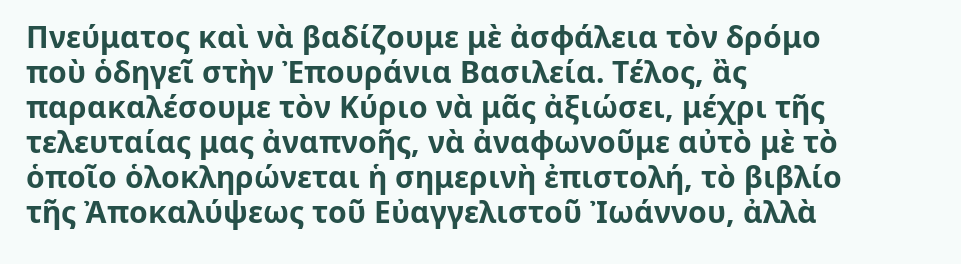Πνεύματος καὶ νὰ βαδίζουμε μὲ ἀσφάλεια τὸν δρόμο ποὺ ὁδηγεῖ στὴν Ἐπουράνια Βασιλεία. Τέλος, ἂς παρακαλέσουμε τὸν Κύριο νὰ μᾶς ἀξιώσει, μέχρι τῆς τελευταίας μας ἀναπνοῆς, νὰ ἀναφωνοῦμε αὐτὸ μὲ τὸ ὁποῖο ὁλοκληρώνεται ἡ σημερινὴ ἐπιστολή, τὸ βιβλίο τῆς Ἀποκαλύψεως τοῦ Εὐαγγελιστοῦ Ἰωάννου, ἀλλὰ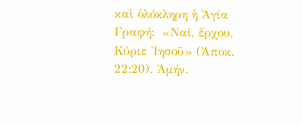καὶ ὁλόκληρη ἡ Ἁγία Γραφή:  «Ναί, ἔρχου, Κύριε Ἰησοῦ» (Ἀποκ. 22:20). Ἀμήν.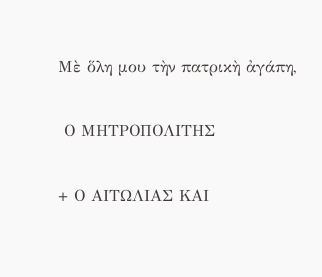Μὲ ὅλη μου τὴν πατρικὴ ἀγάπη,

 Ο ΜΗΤΡΟΠΟΛΙΤΗΣ

+ Ο ΑΙΤΩΛΙΑΣ ΚΑΙ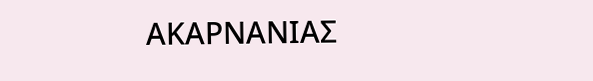ΑΚΑΡΝΑΝΙΑΣ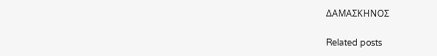ΔΑΜΑΣΚΗΝΟΣ

Related posts